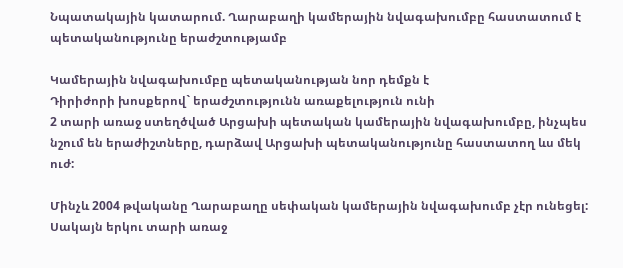Նպատակային կատարում. Ղարաբաղի կամերային նվագախումբը հաստատում է պետականությունը երաժշտությամբ

Կամերային նվագախումբը պետականության նոր դեմքն է
Դիրիժորի խոսքերով` երաժշտությունն առաքելություն ունի
2 տարի առաջ ստեղծված Արցախի պետական կամերային նվագախումբը, ինչպես նշում են երաժիշտները, դարձավ Արցախի պետականությունը հաստատող ևս մեկ ուժ:

Մինչև 2004 թվականը Ղարաբաղը սեփական կամերային նվագախումբ չէր ունեցել: Սակայն երկու տարի առաջ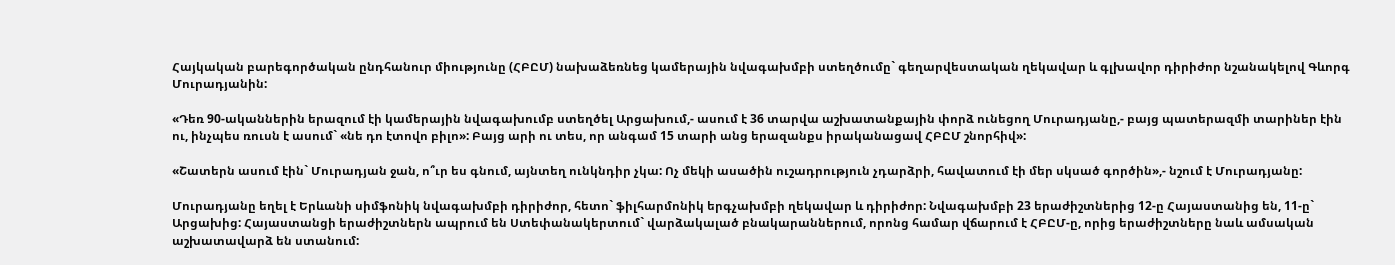Հայկական բարեգործական ընդհանուր միությունը (ՀԲԸՄ) նախաձեռնեց կամերային նվագախմբի ստեղծումը` գեղարվեստական ղեկավար և գլխավոր դիրիժոր նշանակելով Գևորգ Մուրադյանին:

«Դեռ 90-ականներին երազում էի կամերային նվագախումբ ստեղծել Արցախում,- ասում է 36 տարվա աշխատանքային փորձ ունեցող Մուրադյանը,- բայց պատերազմի տարիներ էին ու, ինչպես ռուսն է ասում` «նե դո էտովո բիլո»: Բայց արի ու տես, որ անգամ 15 տարի անց երազանքս իրականացավ ՀԲԸՄ շնորհիվ»:

«Շատերն ասում էին` Մուրադյան ջան, ո՞ւր ես գնում, այնտեղ ունկնդիր չկա: Ոչ մեկի ասածին ուշադրություն չդարձրի, հավատում էի մեր սկսած գործին»,- նշում է Մուրադյանը:

Մուրադյանը եղել է Երևանի սիմֆոնիկ նվագախմբի դիրիժոր, հետո` ֆիլհարմոնիկ երգչախմբի ղեկավար և դիրիժոր: Նվագախմբի 23 երաժիշտներից 12-ը Հայաստանից են, 11-ը` Արցախից: Հայաստանցի երաժիշտներն ապրում են Ստեփանակերտում` վարձակալած բնակարաններում, որոնց համար վճարում է ՀԲԸՄ-ը, որից երաժիշտները նաև ամսական աշխատավարձ են ստանում: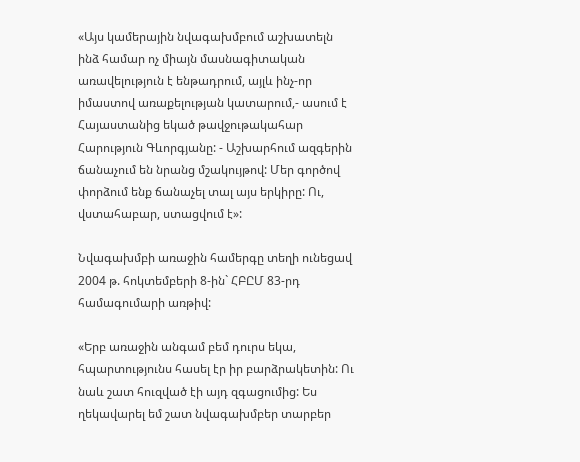«Այս կամերային նվագախմբում աշխատելն ինձ համար ոչ միայն մասնագիտական առավելություն է ենթադրում, այլև ինչ-որ իմաստով առաքելության կատարում,- ասում է Հայաստանից եկած թավջութակահար Հարություն Գևորգյանը: - Աշխարհում ազգերին ճանաչում են նրանց մշակույթով: Մեր գործով փորձում ենք ճանաչել տալ այս երկիրը: Ու, վստահաբար, ստացվում է»:

Նվագախմբի առաջին համերգը տեղի ունեցավ 2004 թ. հոկտեմբերի 8-ին` ՀԲԸՄ 83-րդ համագումարի առթիվ:

«Երբ առաջին անգամ բեմ դուրս եկա, հպարտությունս հասել էր իր բարձրակետին: Ու նաև շատ հուզված էի այդ զգացումից: Ես ղեկավարել եմ շատ նվագախմբեր տարբեր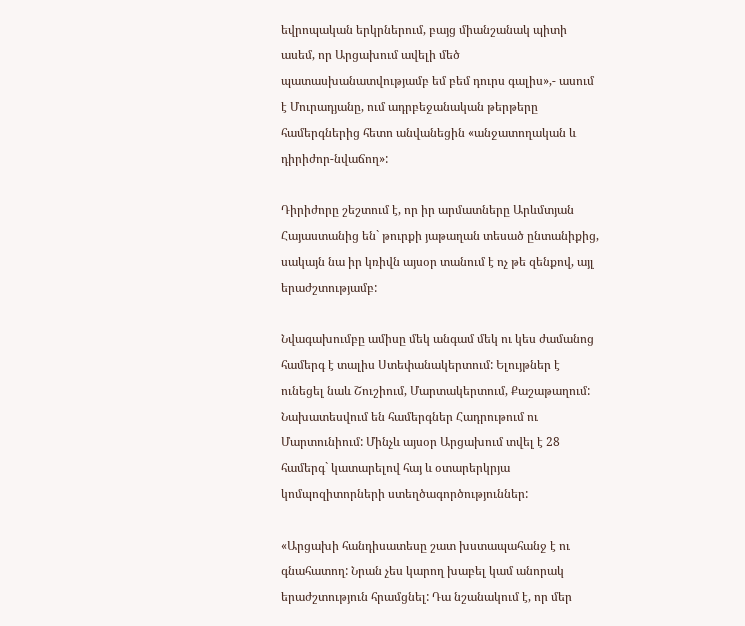եվրոպական երկրներում, բայց միանշանակ պիտի ասեմ, որ Արցախում ավելի մեծ պատասխանատվությամբ եմ բեմ դուրս գալիս»,- ասում է Մուրադյանը, ում ադրբեջանական թերթերը համերգներից հետո անվանեցին «անջատողական և դիրիժոր-նվաճող»:

Դիրիժորը շեշտում է, որ իր արմատները Արևմտյան Հայաստանից են` թուրքի յաթաղան տեսած ընտանիքից, սակայն նա իր կռիվն այսօր տանում է ոչ թե զենքով, այլ երաժշտությամբ:

Նվագախումբը ամիսը մեկ անգամ մեկ ու կես ժամանոց համերգ է տալիս Ստեփանակերտում: Ելույթներ է ունեցել նաև Շուշիում, Մարտակերտում, Քաշաթաղում: Նախատեսվում են համերգներ Հադրութում ու Մարտունիում: Մինչև այսօր Արցախում տվել է 28 համերգ` կատարելով հայ և օտարերկրյա կոմպոզիտորների ստեղծագործություններ:

«Արցախի հանդիսատեսը շատ խստապահանջ է ու գնահատող: Նրան չես կարող խաբել կամ անորակ երաժշտություն հրամցնել: Դա նշանակում է, որ մեր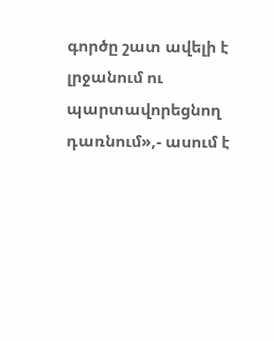գործը շատ ավելի է լրջանում ու պարտավորեցնող դառնում»,- ասում է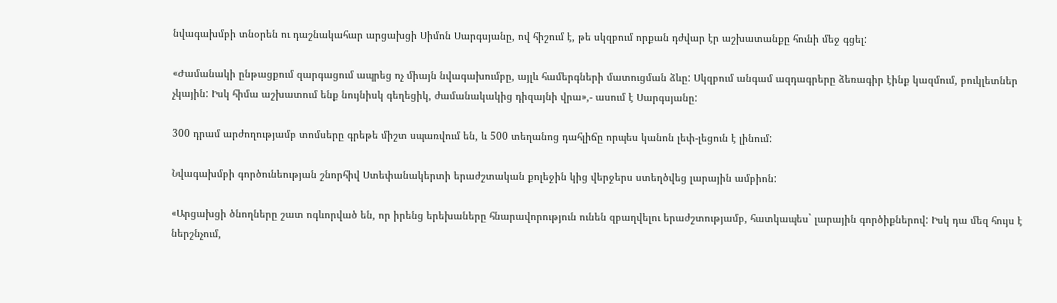նվագախմբի տնօրեն ու դաշնակահար արցախցի Սիմոն Սարգսյանը, ով հիշում է, թե սկզբում որքան դժվար էր աշխատանքը հունի մեջ գցել:

«Ժամանակի ընթացքում զարգացում ապրեց ոչ միայն նվագախումբը, այլև համերգների մատուցման ձևը: Սկզբում անգամ ազդագրերը ձեռագիր էինք կազմում, բուկլետներ չկային: Իսկ հիմա աշխատում ենք նույնիսկ գեղեցիկ, ժամանակակից դիզայնի վրա»,- ասում է Սարգսյանը:

300 դրամ արժողությամբ տոմսերը գրեթե միշտ սպառվում են, և 500 տեղանոց դահլիճը որպես կանոն լեփ-լեցուն է լինում:

Նվագախմբի գործունեության շնորհիվ Ստեփանակերտի երաժշտական քոլեջին կից վերջերս ստեղծվեց լարային ամբիոն:

«Արցախցի ծնողները շատ ոգևորված են, որ իրենց երեխաները հնարավորություն ունեն զբաղվելու երաժշտությամբ, հատկապես` լարային գործիքներով: Իսկ դա մեզ հույս է ներշնչում,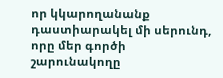որ կկարողանանք դաստիարակել մի սերունդ, որը մեր գործի շարունակողը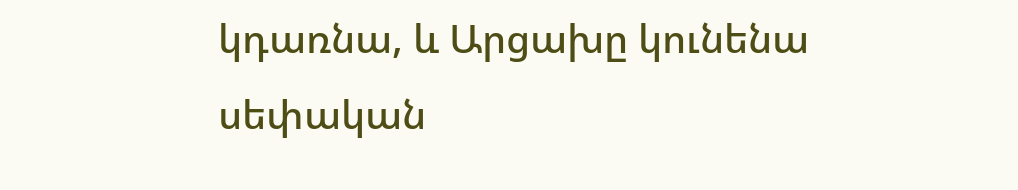կդառնա, և Արցախը կունենա սեփական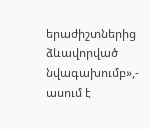երաժիշտներից ձևավորված նվագախումբ»,- ասում է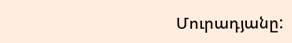Մուրադյանը: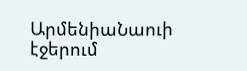ԱրմենիաՆաուի էջերում